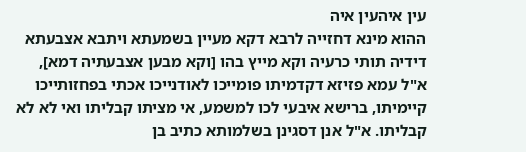עין איהעין איה
ההוא מינא דחזייה לרבא דקא מעיין בשמעתא ויתבא אצבעתא דידיה תותי כרעיה וקא מייץ בהו [וקא מבען אצבעתיה דמא], א"ל עמא פזיזא דקדמיתו פומייכו לאודנייכו אכתי בפחזותייכו קיימיתו, ברישא איבעי לכו למשמע, אי מציתו קבליתו ואי לא לא קבליתו. א"ל אנן דסגינן בשלמותא כתיב בן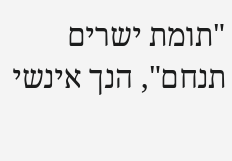"תומת ישרים תנחם", הנך אינשי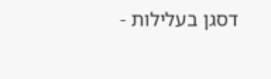דסגן בעלילות -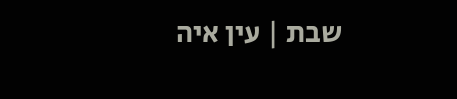שבת | עין איה